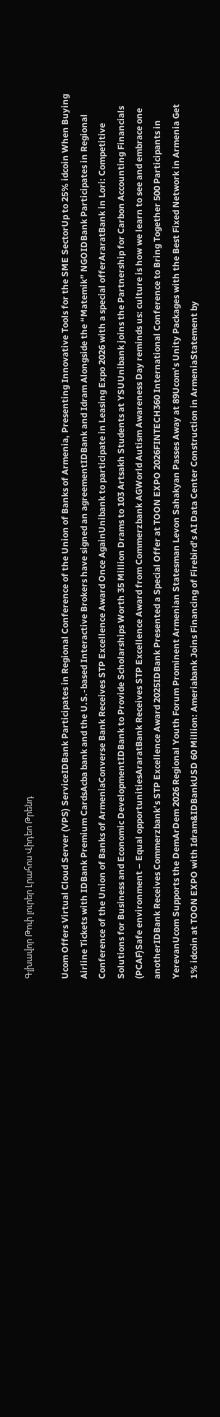Գլխավոր Թոփ լուրեր Լրահոս Վիդեո Թրենդ

Ucom Offers Virtual Cloud Server (VPS) ServiceIDBank Participates in Regional Conference of the Union of Banks of Armenia, Presenting Innovative Tools for the SME SectorUp to 25% idcoin When Buying Airline Tickets with IDBank Premium CardsAcba bank and the U.S.-based Interactive Brokers have signed an agreementIDBank and Idram Alongside the “Matemik” NGOIDBank Participates in Regional Conference of the Union of Banks of ArmeniaConverse Bank Receives STP Excellence Award Once AgainUnibank to participate in Leasing Expo 2026 with a special offerAraratBank in Lori: Competitive Solutions for Business and Economic DevelopmentIDBank to Provide Scholarships Worth 35 Million Drams to 103 Artsakh Students at YSUUnibank joins the Partnership for Carbon Accounting Financials (PCAF)Safe environment – Equal opportunitiesAraratBank Receives STP Excellence Award from Commerzbank AGWorld Autism Awareness Day reminds us: culture is how we learn to see and embrace one anotherIDBank Receives Commerzbank’s STP Excellence Award 2025IDBank Presented a Special Offer at TOON EXPO 2026FINTECH360 International Conference to Bring Together 500 Participants in YerevanUcom Supports the DemArDem 2026 Regional Youth Forum Prominent Armenian Statesman Levon Sahakyan Passes Away at 89Ucom’s Unity Packages with the Best Fixed Network in Armenia Get 1% idcoin at TOON EXPO with Idram&IDBankUSD 60 Million: Ameriabank Joins Financing of Firebird’s AI Data Center Construction in ArmeniaStatement by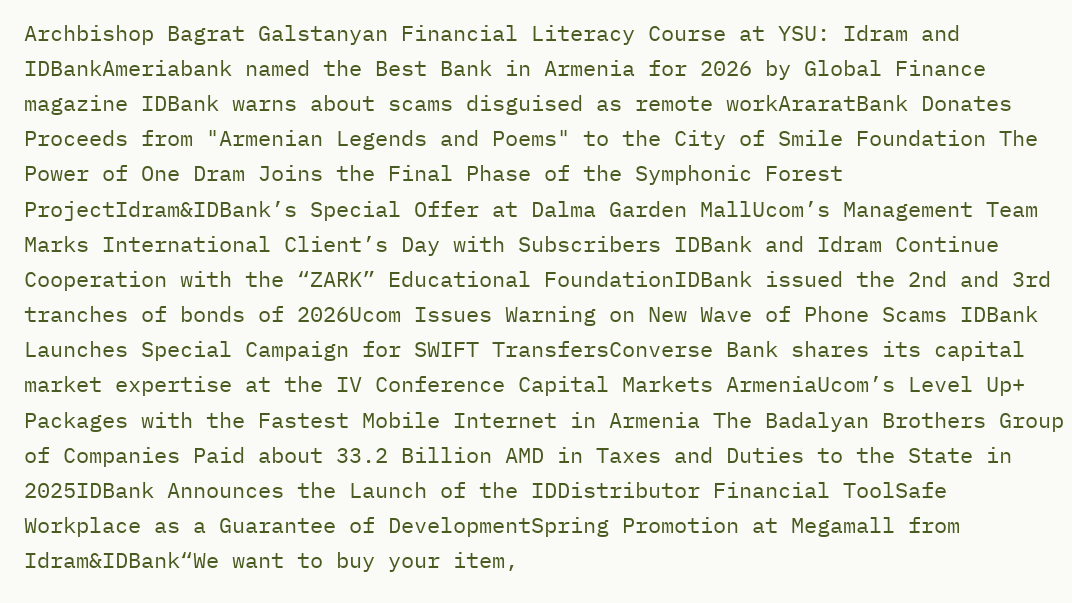Archbishop Bagrat Galstanyan Financial Literacy Course at YSU: Idram and IDBankAmeriabank named the Best Bank in Armenia for 2026 by Global Finance magazine IDBank warns about scams disguised as remote workAraratBank Donates Proceeds from "Armenian Legends and Poems" to the City of Smile Foundation The Power of One Dram Joins the Final Phase of the Symphonic Forest ProjectIdram&IDBank’s Special Offer at Dalma Garden MallUcom’s Management Team Marks International Client’s Day with Subscribers IDBank and Idram Continue Cooperation with the “ZARK” Educational FoundationIDBank issued the 2nd and 3rd tranches of bonds of 2026Ucom Issues Warning on New Wave of Phone Scams IDBank Launches Special Campaign for SWIFT TransfersConverse Bank shares its capital market expertise at the IV Conference Capital Markets ArmeniaUcom’s Level Up+ Packages with the Fastest Mobile Internet in Armenia The Badalyan Brothers Group of Companies Paid about 33.2 Billion AMD in Taxes and Duties to the State in 2025IDBank Announces the Launch of the IDDistributor Financial ToolSafe Workplace as a Guarantee of DevelopmentSpring Promotion at Megamall from Idram&IDBank“We want to buy your item,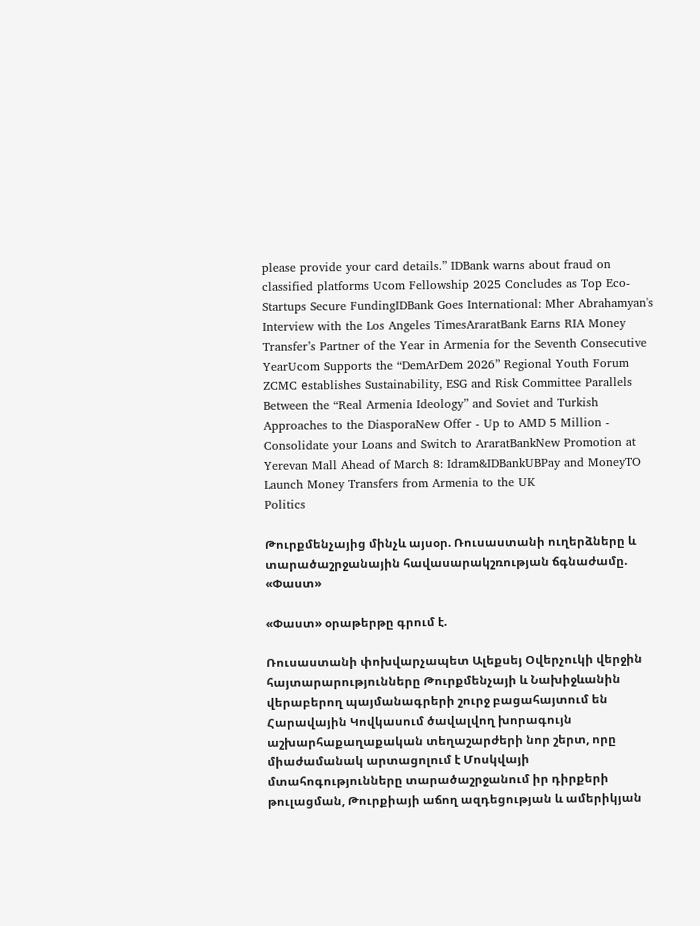please provide your card details.” IDBank warns about fraud on classified platforms Ucom Fellowship 2025 Concludes as Top Eco-Startups Secure FundingIDBank Goes International: Mher Abrahamyan's Interview with the Los Angeles TimesAraratBank Earns RIA Money Transfer’s Partner of the Year in Armenia for the Seventh Consecutive YearUcom Supports the “DemArDem 2026” Regional Youth Forum ZCMC еstablishes Sustainability, ESG and Risk Committee Parallels Between the “Real Armenia Ideology” and Soviet and Turkish Approaches to the DiasporaNew Offer - Up to AMD 5 Million - Consolidate your Loans and Switch to AraratBankNew Promotion at Yerevan Mall Ahead of March 8: Idram&IDBankUBPay and MoneyTO Launch Money Transfers from Armenia to the UK
Politics

Թուրքմենչայից մինչև այսօր. Ռուսաստանի ուղերձները և տարածաշրջանային հավասարակշռության ճգնաժամը. «Փաստ»

«Փաստ» օրաթերթը գրում է.

Ռուսաստանի փոխվարչապետ Ալեքսեյ Օվերչուկի վերջին հայտարարությունները Թուրքմենչայի և Նախիջևանին վերաբերող պայմանագրերի շուրջ բացահայտում են Հարավային Կովկասում ծավալվող խորագույն աշխարհաքաղաքական տեղաշարժերի նոր շերտ, որը միաժամանակ արտացոլում է Մոսկվայի մտահոգությունները տարածաշրջանում իր դիրքերի թուլացման, Թուրքիայի աճող ազդեցության և ամերիկյան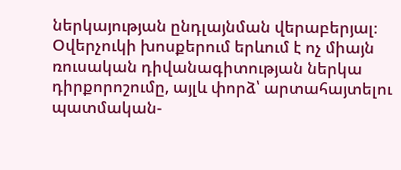ներկայության ընդլայնման վերաբերյալ։ Օվերչուկի խոսքերում երևում է ոչ միայն ռուսական դիվանագիտության ներկա դիրքորոշումը, այլև փորձ՝ արտահայտելու պատմական-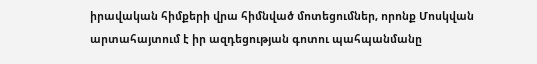իրավական հիմքերի վրա հիմնված մոտեցումներ, որոնք Մոսկվան արտահայտում է իր ազդեցության գոտու պահպանմանը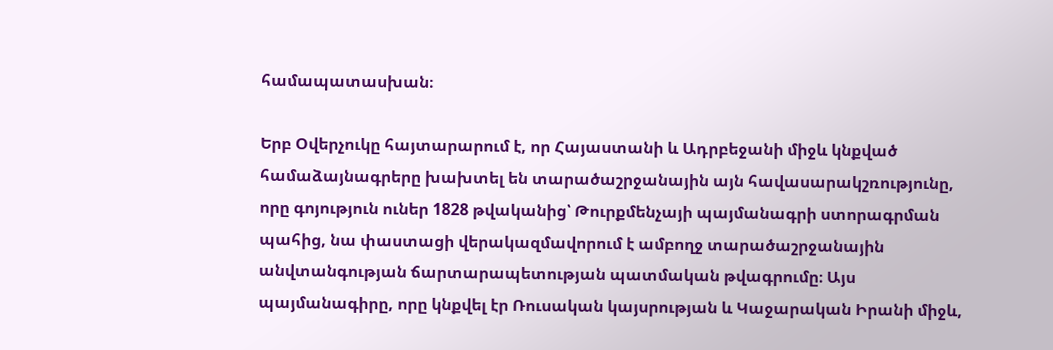համապատասխան։

Երբ Օվերչուկը հայտարարում է, որ Հայաստանի և Ադրբեջանի միջև կնքված համաձայնագրերը խախտել են տարածաշրջանային այն հավասարակշռությունը, որը գոյություն ուներ 1828 թվականից՝ Թուրքմենչայի պայմանագրի ստորագրման պահից, նա փաստացի վերակազմավորում է ամբողջ տարածաշրջանային անվտանգության ճարտարապետության պատմական թվագրումը։ Այս պայմանագիրը, որը կնքվել էր Ռուսական կայսրության և Կաջարական Իրանի միջև,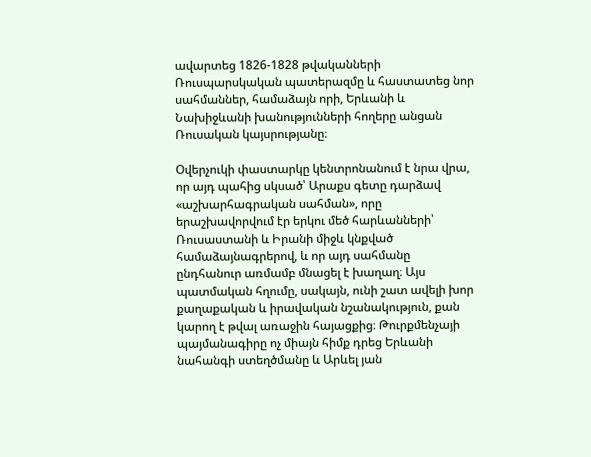ավարտեց 1826-1828 թվականների Ռուսպարսկական պատերազմը և հաստատեց նոր սահմաններ, համաձայն որի, Երևանի և Նախիջևանի խանությունների հողերը անցան Ռուսական կայսրությանը։

Օվերչուկի փաստարկը կենտրոնանում է նրա վրա, որ այդ պահից սկսած՝ Արաքս գետը դարձավ «աշխարհագրական սահման», որը երաշխավորվում էր երկու մեծ հարևանների՝ Ռուսաստանի և Իրանի միջև կնքված համաձայնագրերով, և որ այդ սահմանը ընդհանուր առմամբ մնացել է խաղաղ։ Այս պատմական հղումը, սակայն, ունի շատ ավելի խոր քաղաքական և իրավական նշանակություն, քան կարող է թվալ առաջին հայացքից։ Թուրքմենչայի պայմանագիրը ոչ միայն հիմք դրեց Երևանի նահանգի ստեղծմանը և Արևել յան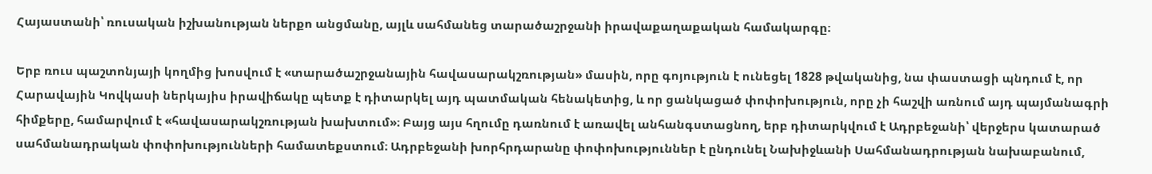Հայաստանի՝ ռուսական իշխանության ներքո անցմանը, այլև սահմանեց տարածաշրջանի իրավաքաղաքական համակարգը։

Երբ ռուս պաշտոնյայի կողմից խոսվում է «տարածաշրջանային հավասարակշռության» մասին, որը գոյություն է ունեցել 1828 թվականից, նա փաստացի պնդում է, որ Հարավային Կովկասի ներկայիս իրավիճակը պետք է դիտարկել այդ պատմական հենակետից, և որ ցանկացած փոփոխություն, որը չի հաշվի առնում այդ պայմանագրի հիմքերը, համարվում է «հավասարակշռության խախտում»։ Բայց այս հղումը դառնում է առավել անհանգստացնող, երբ դիտարկվում է Ադրբեջանի՝ վերջերս կատարած սահմանադրական փոփոխությունների համատեքստում։ Ադրբեջանի խորհրդարանը փոփոխություններ է ընդունել Նախիջևանի Սահմանադրության նախաբանում,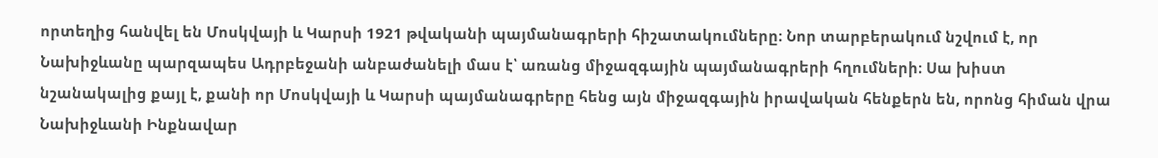որտեղից հանվել են Մոսկվայի և Կարսի 1921 թվականի պայմանագրերի հիշատակումները։ Նոր տարբերակում նշվում է, որ Նախիջևանը պարզապես Ադրբեջանի անբաժանելի մաս է՝ առանց միջազգային պայմանագրերի հղումների։ Սա խիստ նշանակալից քայլ է, քանի որ Մոսկվայի և Կարսի պայմանագրերը հենց այն միջազգային իրավական հենքերն են, որոնց հիման վրա Նախիջևանի Ինքնավար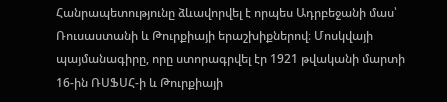Հանրապետությունը ձևավորվել է որպես Ադրբեջանի մաս՝ Ռուսաստանի և Թուրքիայի երաշխիքներով։ Մոսկվայի պայմանագիրը, որը ստորագրվել էր 1921 թվականի մարտի 16-ին ՌՍՖՍՀ-ի և Թուրքիայի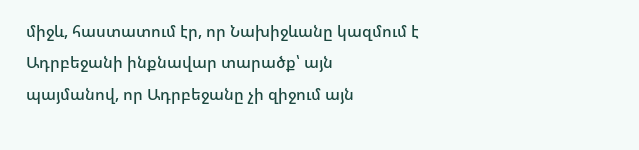միջև, հաստատում էր, որ Նախիջևանը կազմում է Ադրբեջանի ինքնավար տարածք՝ այն պայմանով, որ Ադրբեջանը չի զիջում այն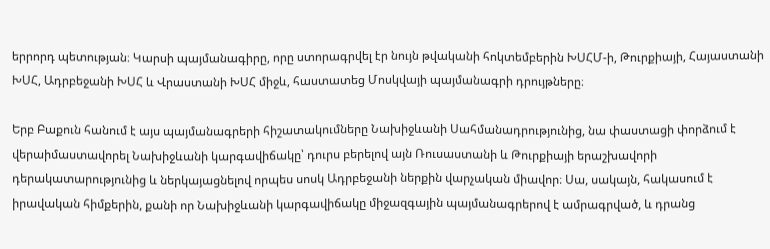երրորդ պետության։ Կարսի պայմանագիրը, որը ստորագրվել էր նույն թվականի հոկտեմբերին ԽՍՀՄ-ի, Թուրքիայի, Հայաստանի ԽՍՀ, Ադրբեջանի ԽՍՀ և Վրաստանի ԽՍՀ միջև, հաստատեց Մոսկվայի պայմանագրի դրույթները։

Երբ Բաքուն հանում է այս պայմանագրերի հիշատակումները Նախիջևանի Սահմանադրությունից, նա փաստացի փորձում է վերաիմաստավորել Նախիջևանի կարգավիճակը՝ դուրս բերելով այն Ռուսաստանի և Թուրքիայի երաշխավորի դերակատարությունից և ներկայացնելով որպես սոսկ Ադրբեջանի ներքին վարչական միավոր։ Սա, սակայն, հակասում է իրավական հիմքերին, քանի որ Նախիջևանի կարգավիճակը միջազգային պայմանագրերով է ամրագրված, և դրանց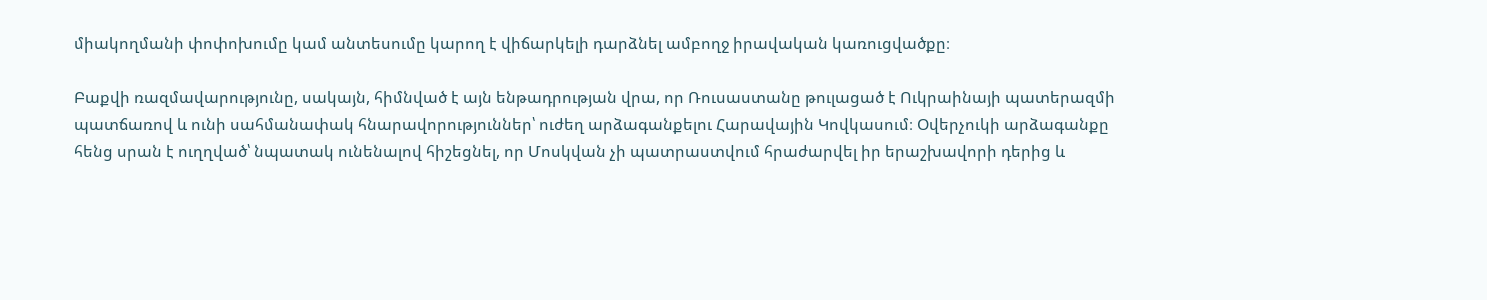միակողմանի փոփոխումը կամ անտեսումը կարող է վիճարկելի դարձնել ամբողջ իրավական կառուցվածքը։

Բաքվի ռազմավարությունը, սակայն, հիմնված է այն ենթադրության վրա, որ Ռուսաստանը թուլացած է Ուկրաինայի պատերազմի պատճառով և ունի սահմանափակ հնարավորություններ՝ ուժեղ արձագանքելու Հարավային Կովկասում։ Օվերչուկի արձագանքը հենց սրան է ուղղված՝ նպատակ ունենալով հիշեցնել, որ Մոսկվան չի պատրաստվում հրաժարվել իր երաշխավորի դերից և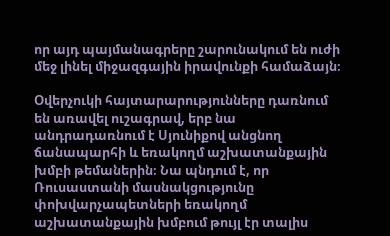որ այդ պայմանագրերը շարունակում են ուժի մեջ լինել միջազգային իրավունքի համաձայն։

Օվերչուկի հայտարարությունները դառնում են առավել ուշագրավ, երբ նա անդրադառնում է Սյունիքով անցնող ճանապարհի և եռակողմ աշխատանքային խմբի թեմաներին։ Նա պնդում է, որ Ռուսաստանի մասնակցությունը փոխվարչապետների եռակողմ աշխատանքային խմբում թույլ էր տալիս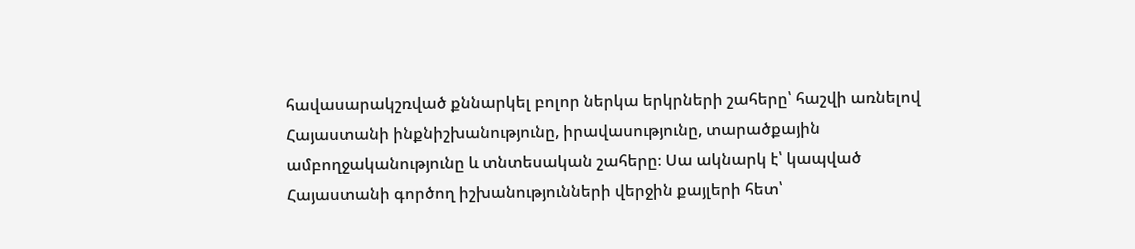հավասարակշռված քննարկել բոլոր ներկա երկրների շահերը՝ հաշվի առնելով Հայաստանի ինքնիշխանությունը, իրավասությունը, տարածքային ամբողջականությունը և տնտեսական շահերը։ Սա ակնարկ է՝ կապված Հայաստանի գործող իշխանությունների վերջին քայլերի հետ՝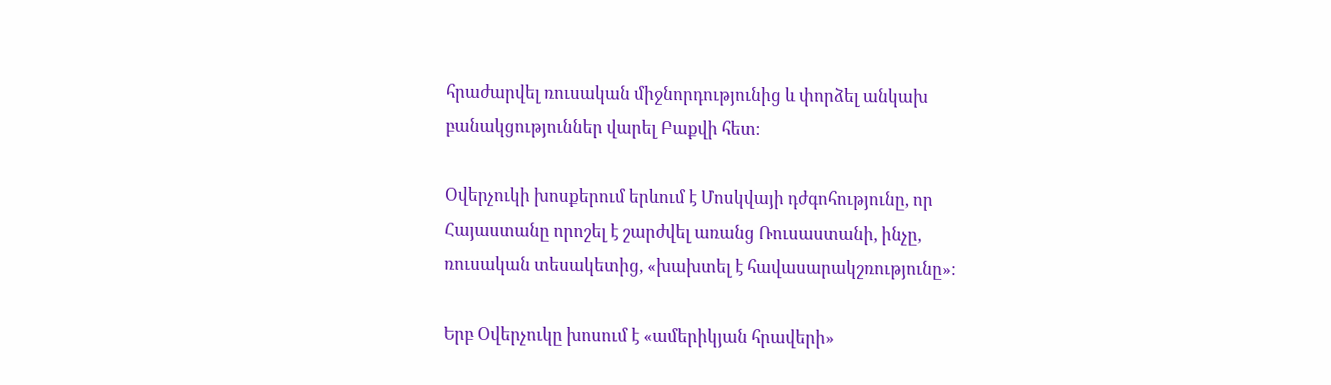հրաժարվել ռուսական միջնորդությունից և փորձել անկախ բանակցություններ վարել Բաքվի հետ։

Օվերչուկի խոսքերում երևում է Մոսկվայի դժգոհությունը, որ Հայաստանը որոշել է շարժվել առանց Ռուսաստանի, ինչը, ռուսական տեսակետից, «խախտել է հավասարակշռությունը»։

Երբ Օվերչուկը խոսում է «ամերիկյան հրավերի»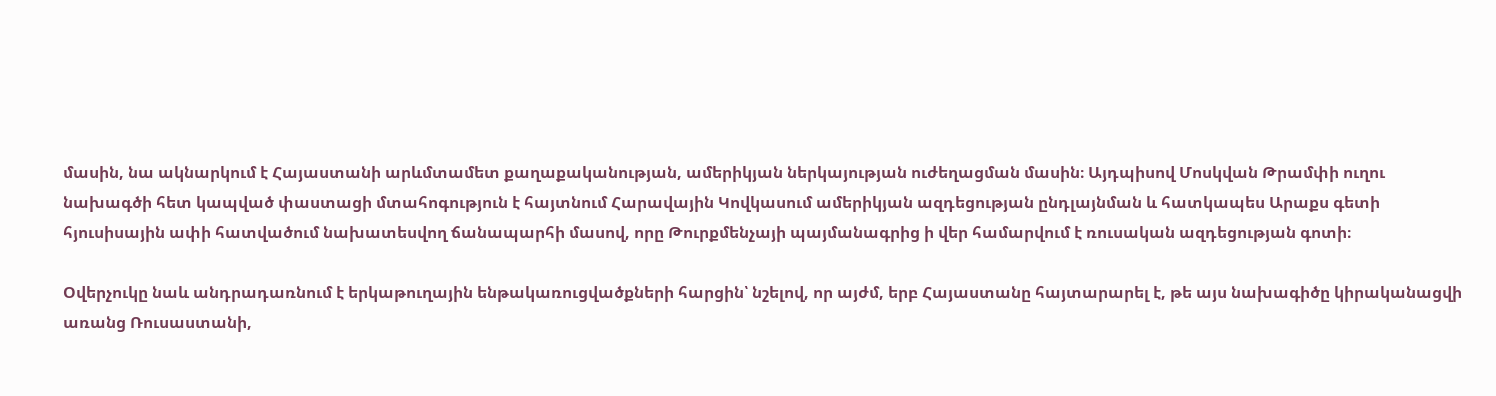մասին, նա ակնարկում է Հայաստանի արևմտամետ քաղաքականության, ամերիկյան ներկայության ուժեղացման մասին։ Այդպիսով Մոսկվան Թրամփի ուղու նախագծի հետ կապված փաստացի մտահոգություն է հայտնում Հարավային Կովկասում ամերիկյան ազդեցության ընդլայնման և հատկապես Արաքս գետի հյուսիսային ափի հատվածում նախատեսվող ճանապարհի մասով, որը Թուրքմենչայի պայմանագրից ի վեր համարվում է ռուսական ազդեցության գոտի։

Օվերչուկը նաև անդրադառնում է երկաթուղային ենթակառուցվածքների հարցին՝ նշելով, որ այժմ, երբ Հայաստանը հայտարարել է, թե այս նախագիծը կիրականացվի առանց Ռուսաստանի,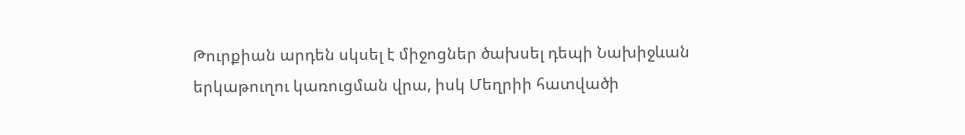Թուրքիան արդեն սկսել է միջոցներ ծախսել դեպի Նախիջևան երկաթուղու կառուցման վրա, իսկ Մեղրիի հատվածի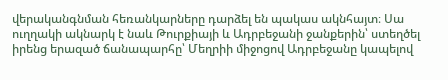վերականգնման հեռանկարները դարձել են պակաս ակնհայտ։ Սա ուղղակի ակնարկ է նաև Թուրքիայի և Ադրբեջանի ջանքերին՝ ստեղծել իրենց երազած ճանապարհը՝ Մեղրիի միջոցով Ադրբեջանը կապելով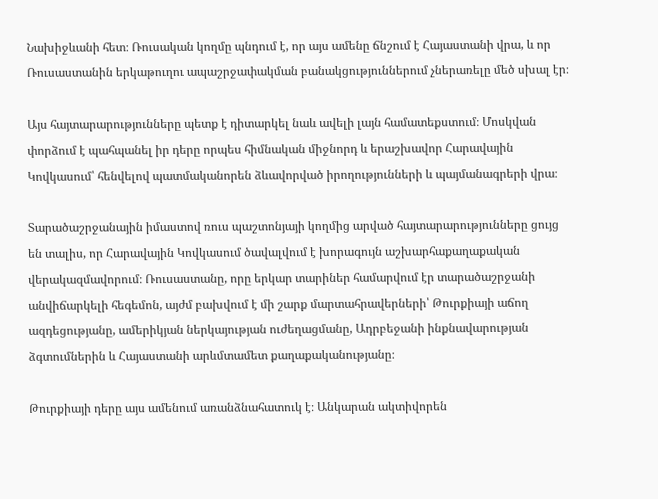Նախիջևանի հետ։ Ռուսական կողմը պնդում է, որ այս ամենը ճնշում է Հայաստանի վրա, և որ Ռուսաստանին երկաթուղու ապաշրջափակման բանակցություններում չներառելը մեծ սխալ էր։

Այս հայտարարությունները պետք է դիտարկել նաև ավելի լայն համատեքստում։ Մոսկվան փորձում է պահպանել իր դերը որպես հիմնական միջնորդ և երաշխավոր Հարավային Կովկասում՝ հենվելով պատմականորեն ձևավորված իրողությունների և պայմանագրերի վրա։

Տարածաշրջանային իմաստով ռուս պաշտոնյայի կողմից արված հայտարարությունները ցույց են տալիս, որ Հարավային Կովկասում ծավալվում է խորագույն աշխարհաքաղաքական վերակազմավորում։ Ռուսաստանը, որը երկար տարիներ համարվում էր տարածաշրջանի անվիճարկելի հեգեմոն, այժմ բախվում է մի շարք մարտահրավերների՝ Թուրքիայի աճող ազդեցությանը, ամերիկյան ներկայության ուժեղացմանը, Ադրբեջանի ինքնավարության ձգտումներին և Հայաստանի արևմտամետ քաղաքականությանը։

Թուրքիայի դերը այս ամենում առանձնահատուկ է։ Անկարան ակտիվորեն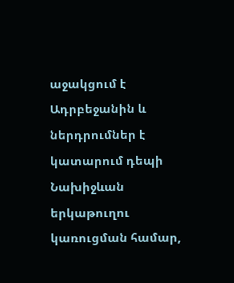աջակցում է Ադրբեջանին և ներդրումներ է կատարում դեպի Նախիջևան երկաթուղու կառուցման համար,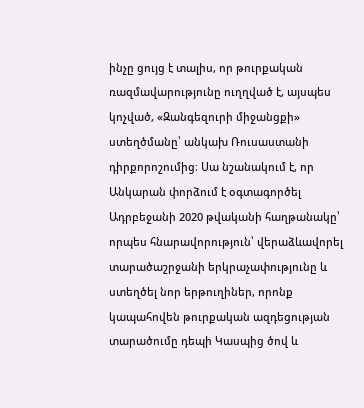ինչը ցույց է տալիս, որ թուրքական ռազմավարությունը ուղղված է, այսպես կոչված, «Զանգեզուրի միջանցքի» ստեղծմանը՝ անկախ Ռուսաստանի դիրքորոշումից։ Սա նշանակում է, որ Անկարան փորձում է օգտագործել Ադրբեջանի 2020 թվականի հաղթանակը՝ որպես հնարավորություն՝ վերաձևավորել տարածաշրջանի երկրաչափությունը և ստեղծել նոր երթուղիներ, որոնք կապահովեն թուրքական ազդեցության տարածումը դեպի Կասպից ծով և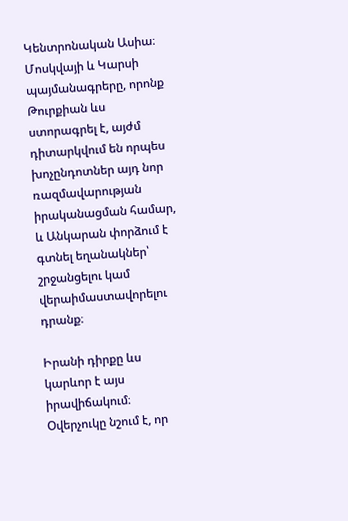Կենտրոնական Ասիա։ Մոսկվայի և Կարսի պայմանագրերը, որոնք Թուրքիան ևս ստորագրել է, այժմ դիտարկվում են որպես խոչընդոտներ այդ նոր ռազմավարության իրականացման համար, և Անկարան փորձում է գտնել եղանակներ՝ շրջանցելու կամ վերաիմաստավորելու դրանք։

Իրանի դիրքը ևս կարևոր է այս իրավիճակում։ Օվերչուկը նշում է, որ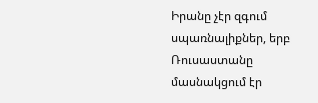Իրանը չէր զգում սպառնալիքներ, երբ Ռուսաստանը մասնակցում էր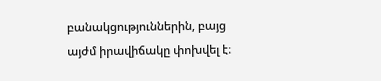բանակցություններին, բայց այժմ իրավիճակը փոխվել է։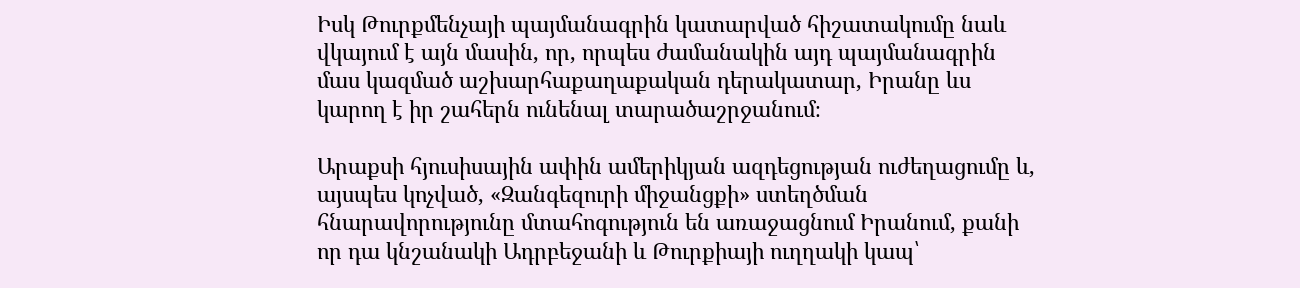Իսկ Թուրքմենչայի պայմանագրին կատարված հիշատակումը նաև վկայում է այն մասին, որ, որպես ժամանակին այդ պայմանագրին մաս կազմած աշխարհաքաղաքական դերակատար, Իրանը ևս կարող է իր շահերն ունենալ տարածաշրջանում։

Արաքսի հյուսիսային ափին ամերիկյան ազդեցության ուժեղացումը և, այսպես կոչված, «Զանգեզուրի միջանցքի» ստեղծման հնարավորությունը մտահոգություն են առաջացնում Իրանում, քանի որ դա կնշանակի Ադրբեջանի և Թուրքիայի ուղղակի կապ՝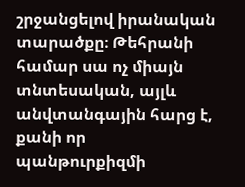շրջանցելով իրանական տարածքը։ Թեհրանի համար սա ոչ միայն տնտեսական, այլև անվտանգային հարց է, քանի որ պանթուրքիզմի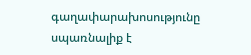գաղափարախոսությունը սպառնալիք է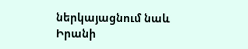ներկայացնում նաև Իրանի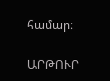համար։

ԱՐԹՈՒՐ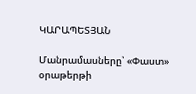ԿԱՐԱՊԵՏՅԱՆ

Մանրամասները՝ «Փաստ» օրաթերթի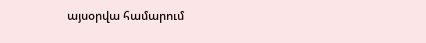այսօրվա համարում